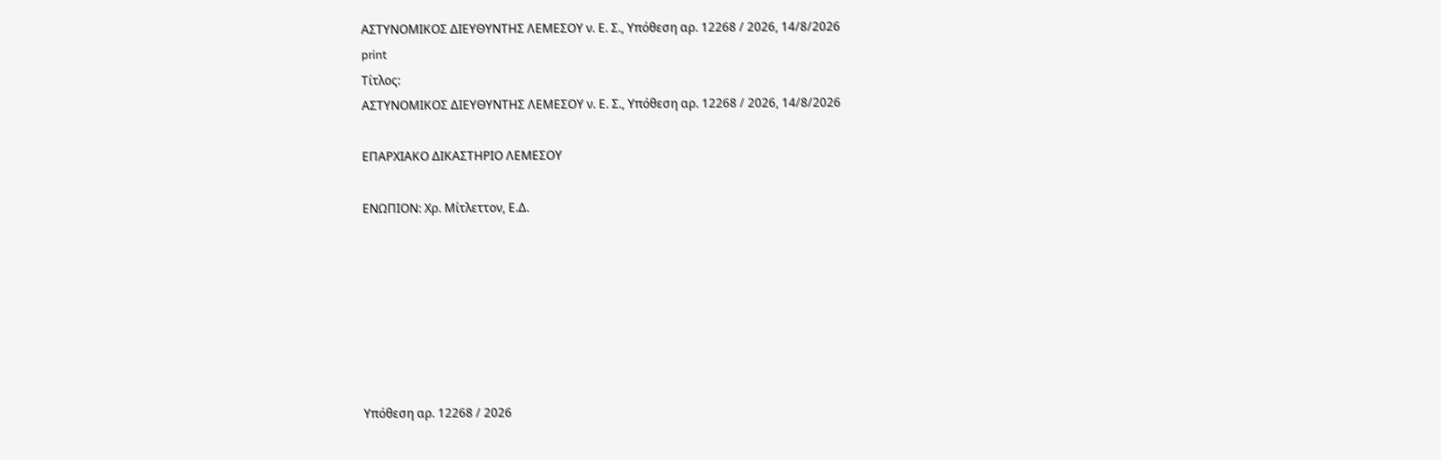ΑΣΤΥΝΟΜΙΚΟΣ ΔΙΕΥΘΥΝΤΗΣ ΛΕΜΕΣΟΥ ν. Ε. Σ., Υπόθεση αρ. 12268 / 2026, 14/8/2026
print
Τίτλος:
ΑΣΤΥΝΟΜΙΚΟΣ ΔΙΕΥΘΥΝΤΗΣ ΛΕΜΕΣΟΥ ν. Ε. Σ., Υπόθεση αρ. 12268 / 2026, 14/8/2026

ΕΠΑΡΧΙΑΚΟ ΔΙΚΑΣΤΗΡΙΟ ΛΕΜΕΣΟΥ

ΕΝΩΠΙΟΝ: Χρ. Μίτλεττον, Ε.Δ.







Υπόθεση αρ. 12268 / 2026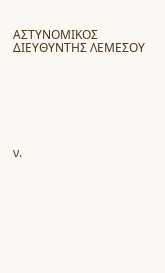ΑΣΤΥΝΟΜΙΚΟΣ ΔΙΕΥΘΥΝΤΗΣ ΛΕΜΕΣΟΥ







ν.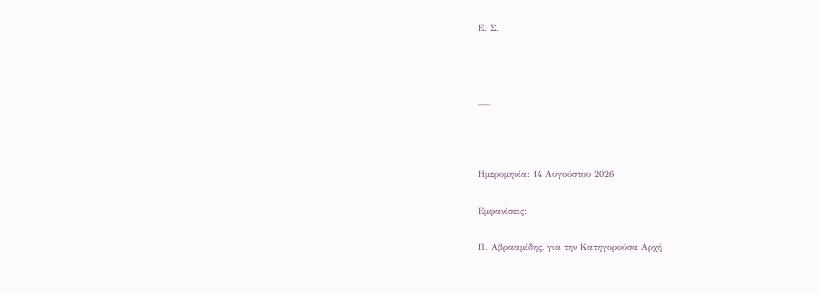Ε. Σ.



___



Ημερομηνία: 14 Αυγούστου 2026

Εμφανίσεις:

Π. Αβρααμίδης, για την Κατηγορούσα Αρχή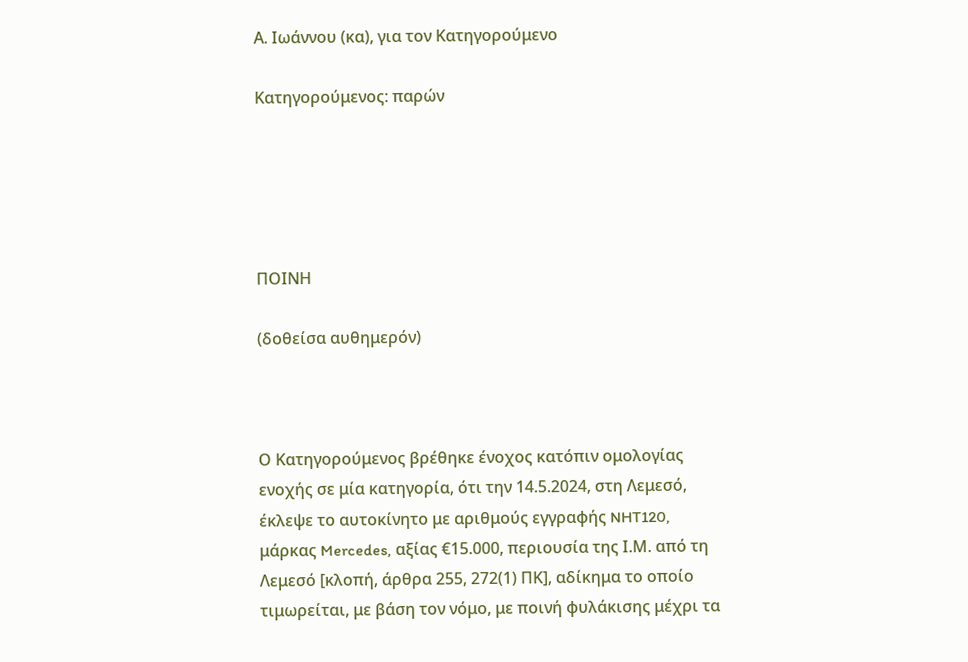Α. Ιωάννου (κα), για τον Κατηγορούμενο

Κατηγορούμενος: παρών





ΠΟΙΝΗ

(δοθείσα αυθημερόν)



Ο Κατηγορούμενος βρέθηκε ένοχος κατόπιν ομολογίας ενοχής σε μία κατηγορία, ότι την 14.5.2024, στη Λεμεσό, έκλεψε το αυτοκίνητο με αριθμούς εγγραφής NHT120, μάρκας Mercedes, αξίας €15.000, περιουσία της Ι.Μ. από τη Λεμεσό [κλοπή, άρθρα 255, 272(1) ΠΚ], αδίκημα το οποίο τιμωρείται, με βάση τον νόμο, με ποινή φυλάκισης μέχρι τα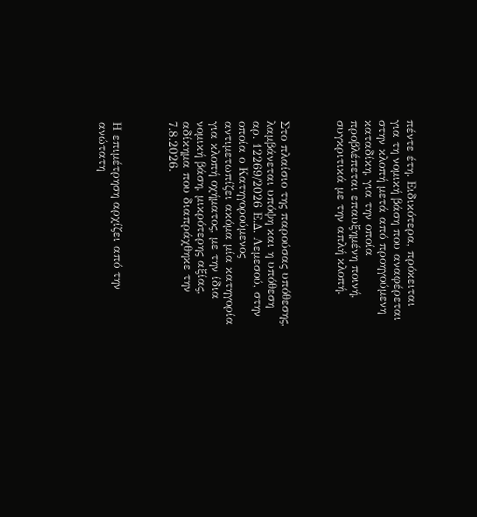πέντε έτη. Ειδικότερα, πρόκειται για τη νομική βάση που αναφέρεται στην κλοπή μετά από προηγούμενη καταδίκη, για την οποία προβλέπεται επαυξημένη ποινή, συγκριτικά με την απλή κλοπή.



Στο πλαίσιο της παρούσας υπόθεσης, λαμβάνεται υπόψη και η υπόθεση αρ. 12269/2026 Ε.Δ. Λεμεσού, στην οποία ο Κατηγορούμενος αντιμετωπίζει ακόμα μία κατηγορία για κλοπή οχήματος, με την ίδια νομική βάση, μικρότερης αξίας, αδίκημα που διαπράχθηκε την 7.8.2026.



Η επιμέτρηση αρχίζει από την ανώτατη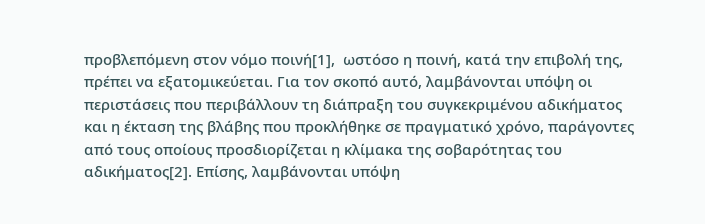προβλεπόμενη στον νόμο ποινή[1],  ωστόσο η ποινή, κατά την επιβολή της, πρέπει να εξατομικεύεται. Για τον σκοπό αυτό, λαμβάνονται υπόψη οι περιστάσεις που περιβάλλουν τη διάπραξη του συγκεκριμένου αδικήματος και η έκταση της βλάβης που προκλήθηκε σε πραγματικό χρόνο, παράγοντες από τους οποίους προσδιορίζεται η κλίμακα της σοβαρότητας του αδικήματος[2]. Επίσης, λαμβάνονται υπόψη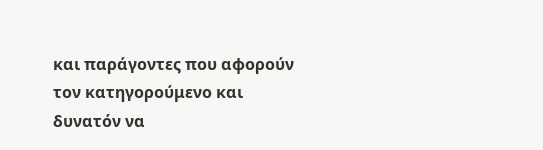και παράγοντες που αφορούν τον κατηγορούμενο και δυνατόν να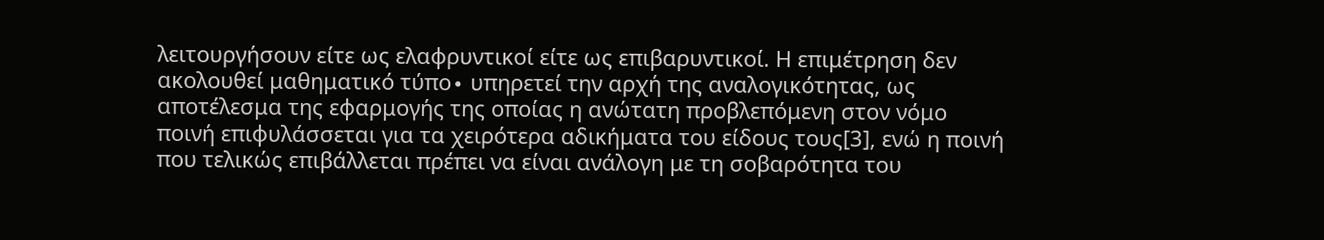λειτουργήσουν είτε ως ελαφρυντικοί είτε ως επιβαρυντικοί. Η επιμέτρηση δεν ακολουθεί μαθηματικό τύπο∙ υπηρετεί την αρχή της αναλογικότητας, ως αποτέλεσμα της εφαρμογής της οποίας η ανώτατη προβλεπόμενη στον νόμο ποινή επιφυλάσσεται για τα χειρότερα αδικήματα του είδους τους[3], ενώ η ποινή που τελικώς επιβάλλεται πρέπει να είναι ανάλογη με τη σοβαρότητα του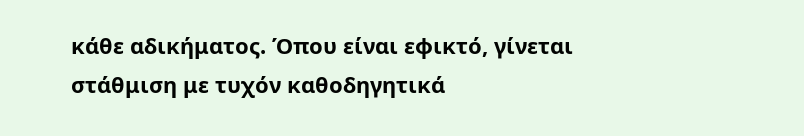κάθε αδικήματος. Όπου είναι εφικτό, γίνεται στάθμιση με τυχόν καθοδηγητικά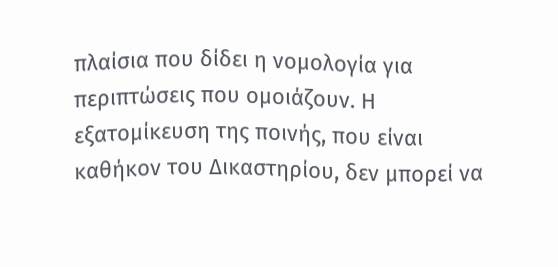πλαίσια που δίδει η νομολογία για περιπτώσεις που ομοιάζουν. Η εξατομίκευση της ποινής, που είναι καθήκον του Δικαστηρίου, δεν μπορεί να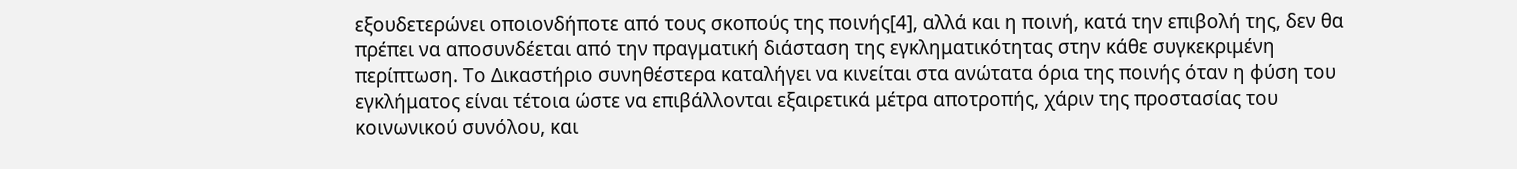εξουδετερώνει οποιονδήποτε από τους σκοπούς της ποινής[4], αλλά και η ποινή, κατά την επιβολή της, δεν θα πρέπει να αποσυνδέεται από την πραγματική διάσταση της εγκληματικότητας στην κάθε συγκεκριμένη περίπτωση. Το Δικαστήριο συνηθέστερα καταλήγει να κινείται στα ανώτατα όρια της ποινής όταν η φύση του εγκλήματος είναι τέτοια ώστε να επιβάλλονται εξαιρετικά μέτρα αποτροπής, χάριν της προστασίας του κοινωνικού συνόλου, και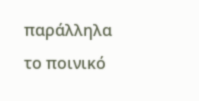παράλληλα το ποινικό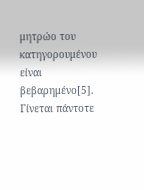μητρώο του κατηγορουμένου είναι βεβαρημένο[5]. Γίνεται πάντοτε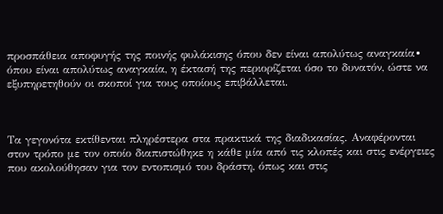προσπάθεια αποφυγής της ποινής φυλάκισης όπου δεν είναι απολύτως αναγκαία∙ όπου είναι απολύτως αναγκαία, η έκτασή της περιορίζεται όσο το δυνατόν, ώστε να εξυπηρετηθούν οι σκοποί για τους οποίους επιβάλλεται.



Τα γεγονότα εκτίθενται πληρέστερα στα πρακτικά της διαδικασίας. Αναφέρονται στον τρόπο με τον οποίο διαπιστώθηκε η κάθε μία από τις κλοπές και στις ενέργειες που ακολούθησαν για τον εντοπισμό του δράστη, όπως και στις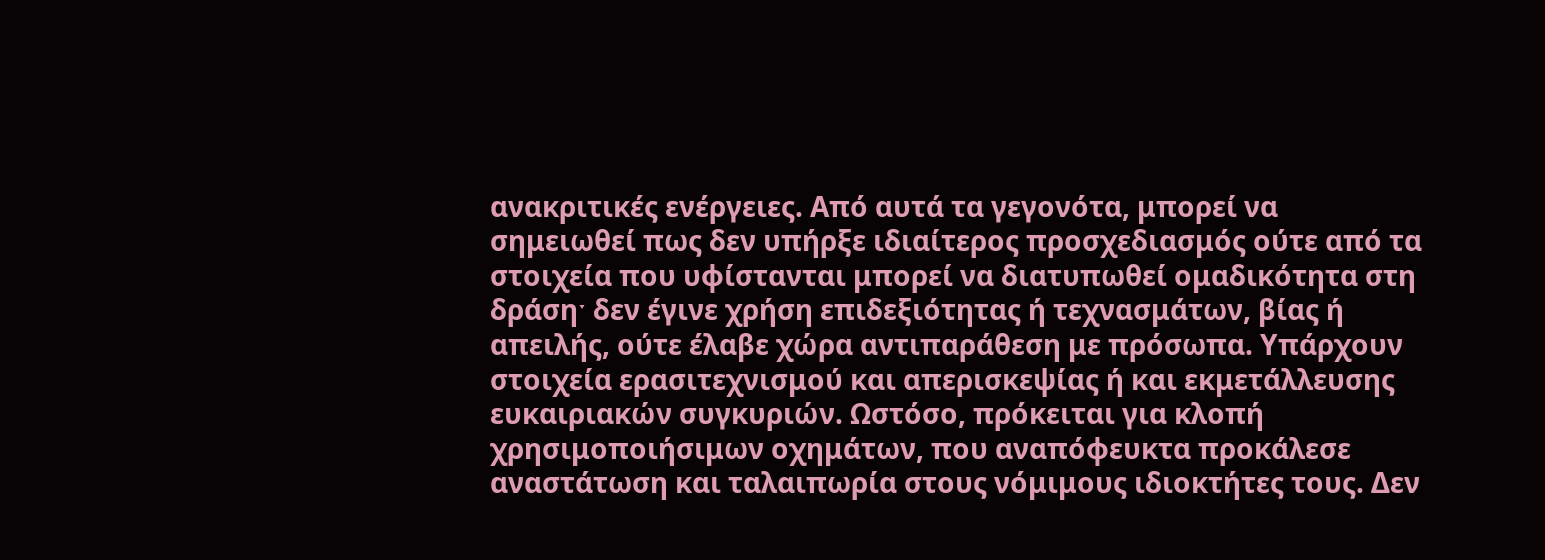ανακριτικές ενέργειες. Από αυτά τα γεγονότα, μπορεί να σημειωθεί πως δεν υπήρξε ιδιαίτερος προσχεδιασμός ούτε από τα στοιχεία που υφίστανται μπορεί να διατυπωθεί ομαδικότητα στη δράσηˑ δεν έγινε χρήση επιδεξιότητας ή τεχνασμάτων, βίας ή απειλής, ούτε έλαβε χώρα αντιπαράθεση με πρόσωπα. Υπάρχουν στοιχεία ερασιτεχνισμού και απερισκεψίας ή και εκμετάλλευσης ευκαιριακών συγκυριών. Ωστόσο, πρόκειται για κλοπή χρησιμοποιήσιμων οχημάτων, που αναπόφευκτα προκάλεσε αναστάτωση και ταλαιπωρία στους νόμιμους ιδιοκτήτες τους. Δεν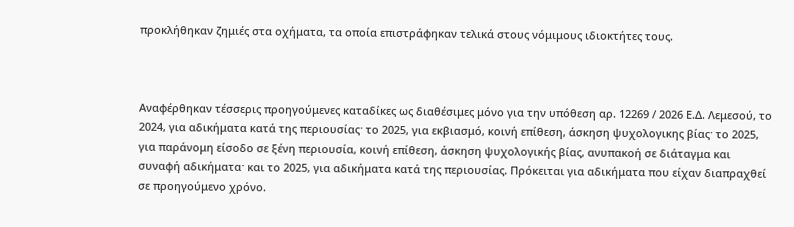προκλήθηκαν ζημιές στα οχήματα, τα οποία επιστράφηκαν τελικά στους νόμιμους ιδιοκτήτες τους.



Αναφέρθηκαν τέσσερις προηγούμενες καταδίκες ως διαθέσιμες μόνο για την υπόθεση αρ. 12269 / 2026 Ε.Δ. Λεμεσού, το 2024, για αδικήματα κατά της περιουσίαςˑ το 2025, για εκβιασμό, κοινή επίθεση, άσκηση ψυχολογικης βίαςˑ το 2025, για παράνομη είσοδο σε ξένη περιουσία, κοινή επίθεση, άσκηση ψυχολογικής βίας, ανυπακοή σε διάταγμα και συναφή αδικήματαˑ και το 2025, για αδικήματα κατά της περιουσίας. Πρόκειται για αδικήματα που είχαν διαπραχθεί σε προηγούμενο χρόνο.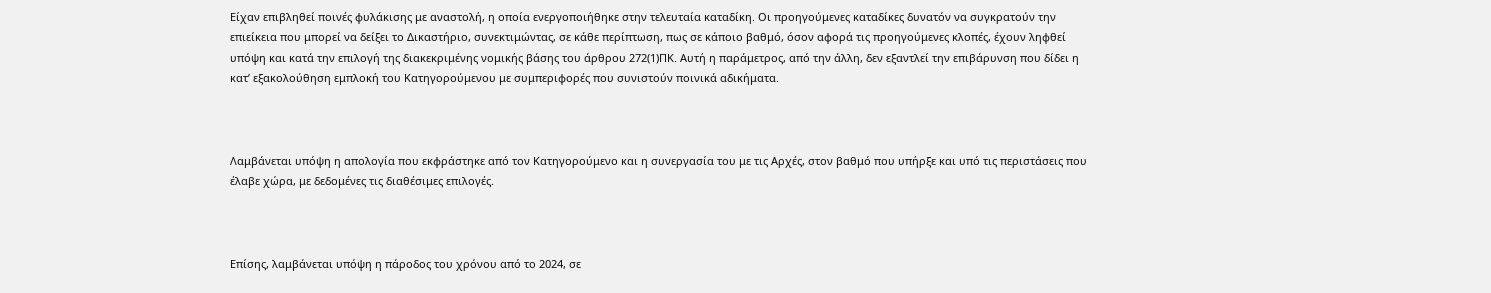Είχαν επιβληθεί ποινές φυλάκισης με αναστολή, η οποία ενεργοποιήθηκε στην τελευταία καταδίκη. Οι προηγούμενες καταδίκες δυνατόν να συγκρατούν την επιείκεια που μπορεί να δείξει το Δικαστήριο, συνεκτιμώντας, σε κάθε περίπτωση, πως σε κάποιο βαθμό, όσον αφορά τις προηγούμενες κλοπές, έχουν ληφθεί υπόψη και κατά την επιλογή της διακεκριμένης νομικής βάσης του άρθρου 272(1)ΠΚ. Αυτή η παράμετρος, από την άλλη, δεν εξαντλεί την επιβάρυνση που δίδει η κατ’ εξακολούθηση εμπλοκή του Κατηγορούμενου με συμπεριφορές που συνιστούν ποινικά αδικήματα.



Λαμβάνεται υπόψη η απολογία που εκφράστηκε από τον Κατηγορούμενο και η συνεργασία του με τις Αρχές, στον βαθμό που υπήρξε και υπό τις περιστάσεις που έλαβε χώρα, με δεδομένες τις διαθέσιμες επιλογές.



Επίσης, λαμβάνεται υπόψη η πάροδος του χρόνου από το 2024, σε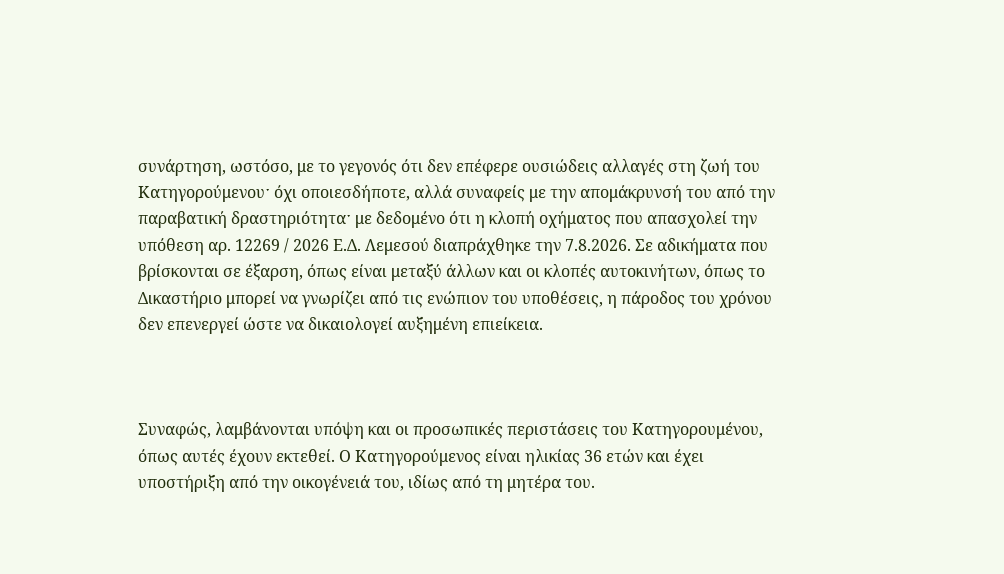συνάρτηση, ωστόσο, με το γεγονός ότι δεν επέφερε ουσιώδεις αλλαγές στη ζωή του Κατηγορούμενουˑ όχι οποιεσδήποτε, αλλά συναφείς με την απομάκρυνσή του από την παραβατική δραστηριότηταˑ με δεδομένο ότι η κλοπή οχήματος που απασχολεί την υπόθεση αρ. 12269 / 2026 Ε.Δ. Λεμεσού διαπράχθηκε την 7.8.2026. Σε αδικήματα που βρίσκονται σε έξαρση, όπως είναι μεταξύ άλλων και οι κλοπές αυτοκινήτων, όπως το Δικαστήριο μπορεί να γνωρίζει από τις ενώπιον του υποθέσεις, η πάροδος του χρόνου δεν επενεργεί ώστε να δικαιολογεί αυξημένη επιείκεια.



Συναφώς, λαμβάνονται υπόψη και οι προσωπικές περιστάσεις του Κατηγορουμένου, όπως αυτές έχουν εκτεθεί. Ο Κατηγορούμενος είναι ηλικίας 36 ετών και έχει υποστήριξη από την οικογένειά του, ιδίως από τη μητέρα του.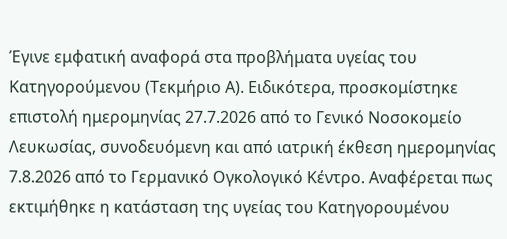Έγινε εμφατική αναφορά στα προβλήματα υγείας του Κατηγορούμενου (Τεκμήριο Α). Ειδικότερα, προσκομίστηκε επιστολή ημερομηνίας 27.7.2026 από το Γενικό Νοσοκομείο Λευκωσίας, συνοδευόμενη και από ιατρική έκθεση ημερομηνίας 7.8.2026 από το Γερμανικό Ογκολογικό Κέντρο. Αναφέρεται πως εκτιμήθηκε η κατάσταση της υγείας του Κατηγορουμένου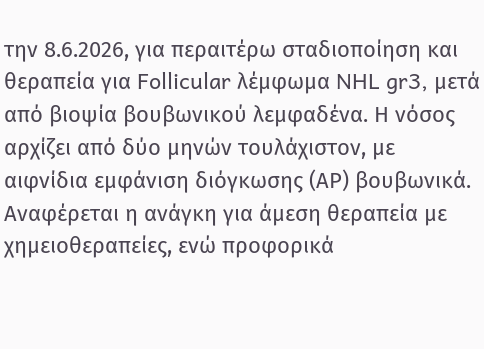την 8.6.2026, για περαιτέρω σταδιοποίηση και θεραπεία για Follicular λέμφωμα NHL gr3, μετά από βιοψία βουβωνικού λεμφαδένα. Η νόσος αρχίζει από δύο μηνών τουλάχιστον, με αιφνίδια εμφάνιση διόγκωσης (ΑP) βουβωνικά. Αναφέρεται η ανάγκη για άμεση θεραπεία με χημειοθεραπείες, ενώ προφορικά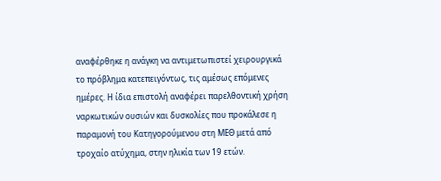αναφέρθηκε η ανάγκη να αντιμετωπιστεί χειρουργικά το πρόβλημα κατεπειγόντως, τις αμέσως επόμενες ημέρες. Η ίδια επιστολή αναφέρει παρελθοντική χρήση ναρκωτικών ουσιών και δυσκολίες που προκάλεσε η παραμονή του Κατηγορούμενου στη ΜΕΘ μετά από τροχαίο ατύχημα, στην ηλικία των 19 ετών.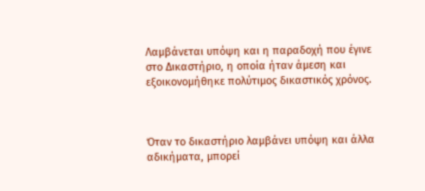Λαμβάνεται υπόψη και η παραδοχή που έγινε στο Δικαστήριο, η οποία ήταν άμεση και εξοικονομήθηκε πολύτιμος δικαστικός χρόνος.



Όταν το δικαστήριο λαμβάνει υπόψη και άλλα αδικήματα, μπορεί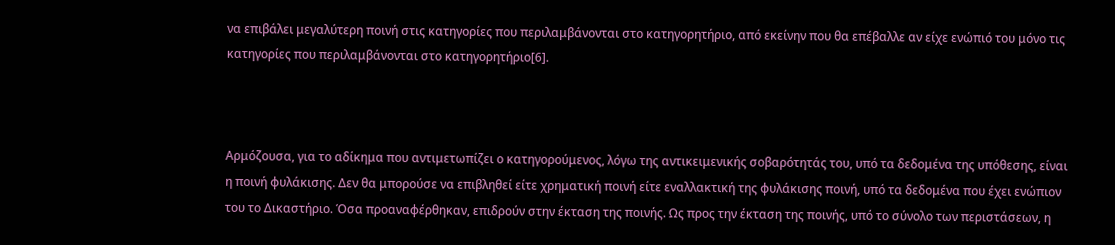να επιβάλει μεγαλύτερη ποινή στις κατηγορίες που περιλαμβάνονται στο κατηγορητήριο, από εκείνην που θα επέβαλλε αν είχε ενώπιό του μόνο τις κατηγορίες που περιλαμβάνονται στο κατηγορητήριο[6].



Αρμόζουσα, για το αδίκημα που αντιμετωπίζει ο κατηγορούμενος, λόγω της αντικειμενικής σοβαρότητάς του, υπό τα δεδομένα της υπόθεσης, είναι η ποινή φυλάκισης. Δεν θα μπορούσε να επιβληθεί είτε χρηματική ποινή είτε εναλλακτική της φυλάκισης ποινή, υπό τα δεδομένα που έχει ενώπιον του το Δικαστήριο. Όσα προαναφέρθηκαν, επιδρούν στην έκταση της ποινής. Ως προς την έκταση της ποινής, υπό το σύνολο των περιστάσεων, η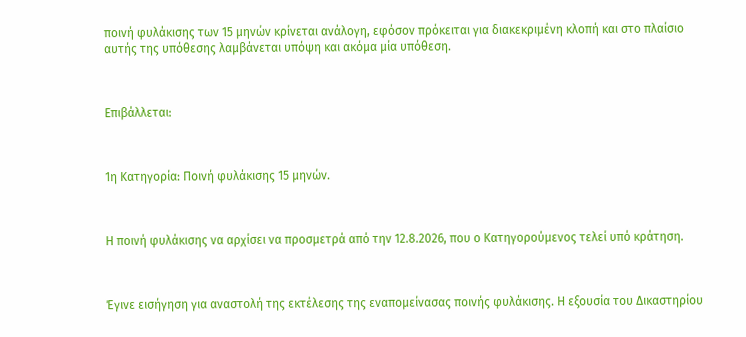ποινή φυλάκισης των 15 μηνών κρίνεται ανάλογη, εφόσον πρόκειται για διακεκριμένη κλοπή και στο πλαίσιο αυτής της υπόθεσης λαμβάνεται υπόψη και ακόμα μία υπόθεση.



Επιβάλλεται:



1η Κατηγορία: Ποινή φυλάκισης 15 μηνών.



Η ποινή φυλάκισης να αρχίσει να προσμετρά από την 12.8.2026, που ο Κατηγορούμενος τελεί υπό κράτηση.



Έγινε εισήγηση για αναστολή της εκτέλεσης της εναπομείνασας ποινής φυλάκισης. Η εξουσία του Δικαστηρίου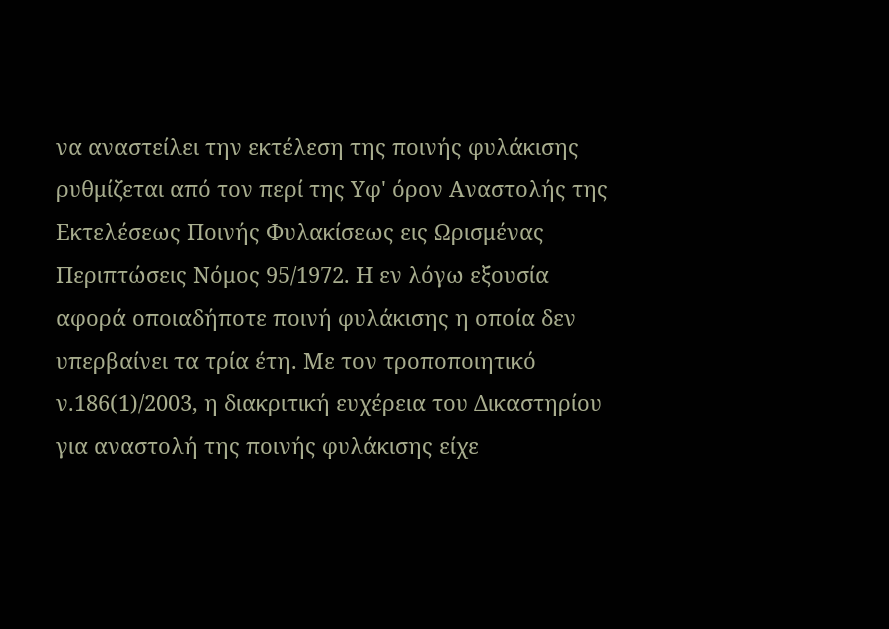να αναστείλει την εκτέλεση της ποινής φυλάκισης ρυθμίζεται από τον περί της Υφ' όρον Αναστολής της Εκτελέσεως Ποινής Φυλακίσεως εις Ωρισμένας Περιπτώσεις Νόμος 95/1972. Η εν λόγω εξουσία αφορά οποιαδήποτε ποινή φυλάκισης η οποία δεν υπερβαίνει τα τρία έτη. Με τον τροποποιητικό ν.186(1)/2003, η διακριτική ευχέρεια του Δικαστηρίου για αναστολή της ποινής φυλάκισης είχε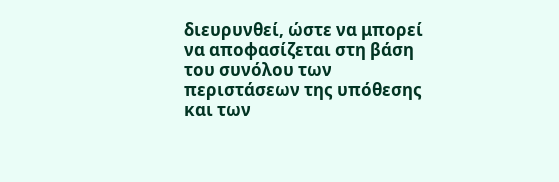διευρυνθεί, ώστε να μπορεί να αποφασίζεται στη βάση του συνόλου των περιστάσεων της υπόθεσης και των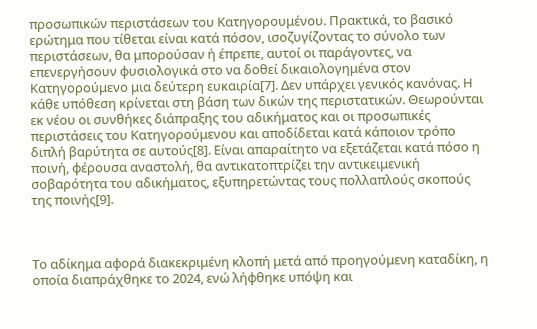προσωπικών περιστάσεων του Κατηγορουμένου. Πρακτικά, το βασικό ερώτημα που τίθεται είναι κατά πόσον, ισοζυγίζοντας το σύνολο των περιστάσεων, θα μπορούσαν ή έπρεπε, αυτοί οι παράγοντες, να επενεργήσουν φυσιολογικά στο να δοθεί δικαιολογημένα στον Κατηγορούμενο μια δεύτερη ευκαιρία[7]. Δεν υπάρχει γενικός κανόνας. Η κάθε υπόθεση κρίνεται στη βάση των δικών της περιστατικών. Θεωρούνται εκ νέου οι συνθήκες διάπραξης του αδικήματος και οι προσωπικές περιστάσεις του Κατηγορούμενου και αποδίδεται κατά κάποιον τρόπο διπλή βαρύτητα σε αυτούς[8]. Είναι απαραίτητο να εξετάζεται κατά πόσο η ποινή, φέρουσα αναστολή, θα αντικατοπτρίζει την αντικειμενική σοβαρότητα του αδικήματος, εξυπηρετώντας τους πολλαπλούς σκοπούς της ποινής[9].



Το αδίκημα αφορά διακεκριμένη κλοπή μετά από προηγούμενη καταδίκη, η οποία διαπράχθηκε το 2024, ενώ λήφθηκε υπόψη και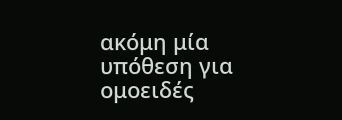ακόμη μία υπόθεση για ομοειδές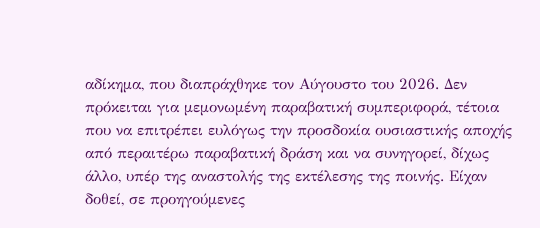αδίκημα, που διαπράχθηκε τον Αύγουστο του 2026. Δεν πρόκειται για μεμονωμένη παραβατική συμπεριφορά, τέτοια που να επιτρέπει ευλόγως την προσδοκία ουσιαστικής αποχής από περαιτέρω παραβατική δράση και να συνηγορεί, δίχως άλλο, υπέρ της αναστολής της εκτέλεσης της ποινής. Είχαν δοθεί, σε προηγούμενες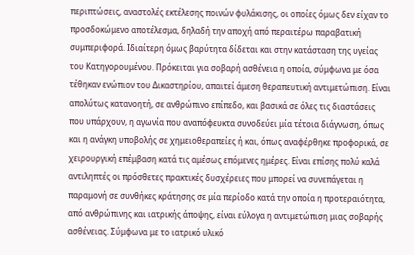περιπτώσεις, αναστολές εκτέλεσης ποινών φυλάκισης, οι οποίες όμως δεν είχαν το προσδοκώμενο αποτέλεσμα, δηλαδή την αποχή από περαιτέρω παραβατική συμπεριφορά. Ιδιαίτερη όμως βαρύτητα δίδεται και στην κατάσταση της υγείας του Κατηγορουμένου. Πρόκειται για σοβαρή ασθένεια η οποία, σύμφωνα με όσα τέθηκαν ενώπιον του Δικαστηρίου, απαιτεί άμεση θεραπευτική αντιμετώπιση. Είναι απολύτως κατανοητή, σε ανθρώπινο επίπεδο, και βασικά σε όλες τις διαστάσεις που υπάρχουν, η αγωνία που αναπόφευκτα συνοδεύει μία τέτοια διάγνωση, όπως και η ανάγκη υποβολής σε χημειοθεραπείες ή και, όπως αναφέρθηκε προφορικά, σε χειρουργική επέμβαση κατά τις αμέσως επόμενες ημέρες. Είναι επίσης πολύ καλά αντιληπτές οι πρόσθετες πρακτικές δυσχέρειες που μπορεί να συνεπάγεται η παραμονή σε συνθήκες κράτησης σε μία περίοδο κατά την οποία η προτεραιότητα, από ανθρώπινης και ιατρικής άποψης, είναι εύλογα η αντιμετώπιση μιας σοβαρής ασθένειας. Σύμφωνα με το ιατρικό υλικό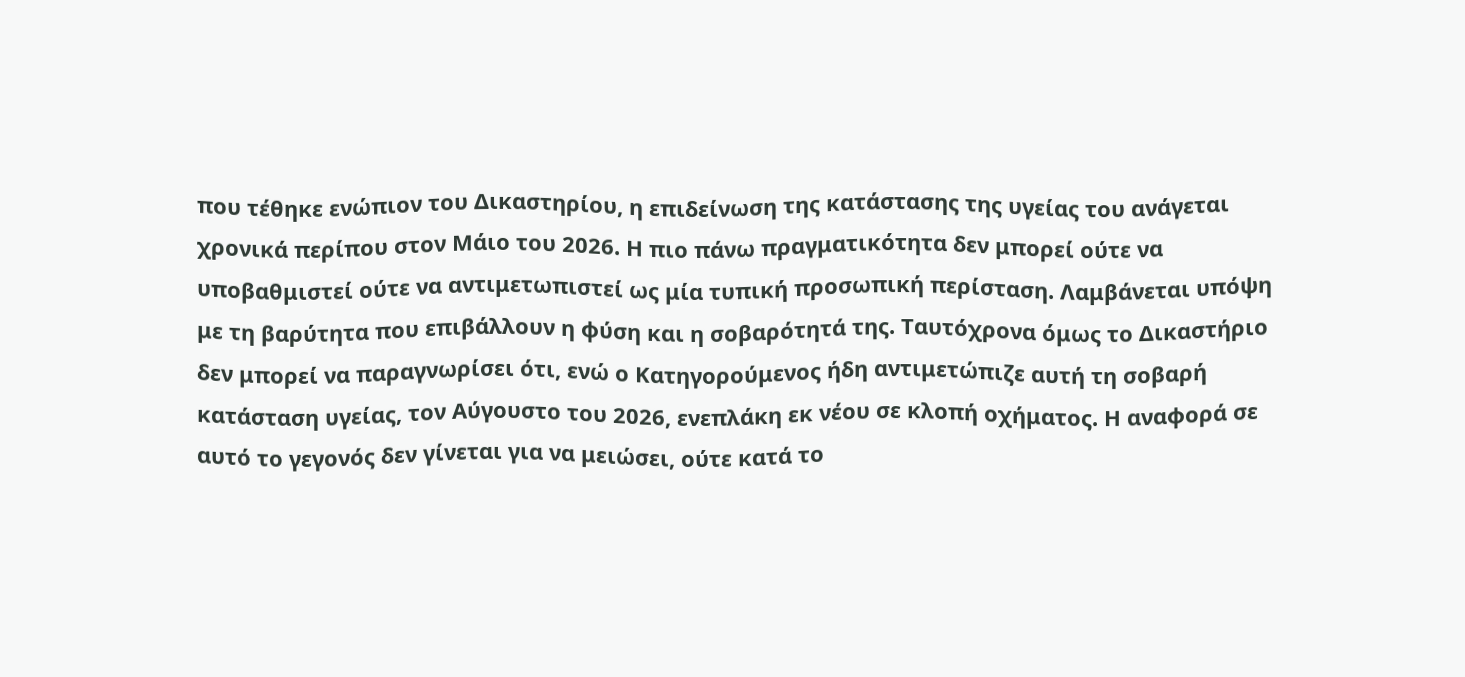που τέθηκε ενώπιον του Δικαστηρίου, η επιδείνωση της κατάστασης της υγείας του ανάγεται χρονικά περίπου στον Μάιο του 2026. Η πιο πάνω πραγματικότητα δεν μπορεί ούτε να υποβαθμιστεί ούτε να αντιμετωπιστεί ως μία τυπική προσωπική περίσταση. Λαμβάνεται υπόψη με τη βαρύτητα που επιβάλλουν η φύση και η σοβαρότητά της. Ταυτόχρονα όμως το Δικαστήριο δεν μπορεί να παραγνωρίσει ότι, ενώ ο Κατηγορούμενος ήδη αντιμετώπιζε αυτή τη σοβαρή κατάσταση υγείας, τον Αύγουστο του 2026, ενεπλάκη εκ νέου σε κλοπή οχήματος. Η αναφορά σε αυτό το γεγονός δεν γίνεται για να μειώσει, ούτε κατά το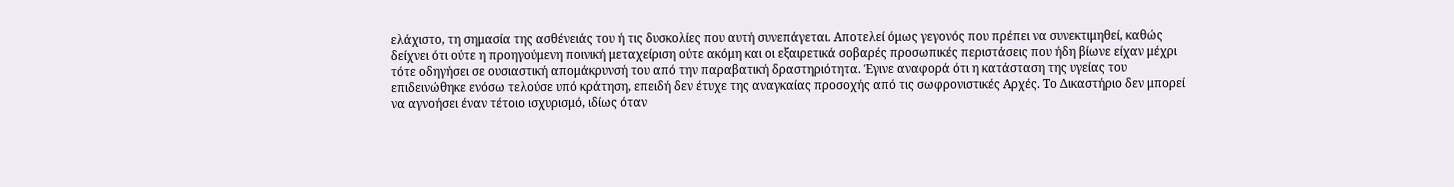ελάχιστο, τη σημασία της ασθένειάς του ή τις δυσκολίες που αυτή συνεπάγεται. Αποτελεί όμως γεγονός που πρέπει να συνεκτιμηθεί, καθώς δείχνει ότι ούτε η προηγούμενη ποινική μεταχείριση ούτε ακόμη και οι εξαιρετικά σοβαρές προσωπικές περιστάσεις που ήδη βίωνε είχαν μέχρι τότε οδηγήσει σε ουσιαστική απομάκρυνσή του από την παραβατική δραστηριότητα. Έγινε αναφορά ότι η κατάσταση της υγείας του επιδεινώθηκε ενόσω τελούσε υπό κράτηση, επειδή δεν έτυχε της αναγκαίας προσοχής από τις σωφρονιστικές Αρχές. Το Δικαστήριο δεν μπορεί να αγνοήσει έναν τέτοιο ισχυρισμό, ιδίως όταν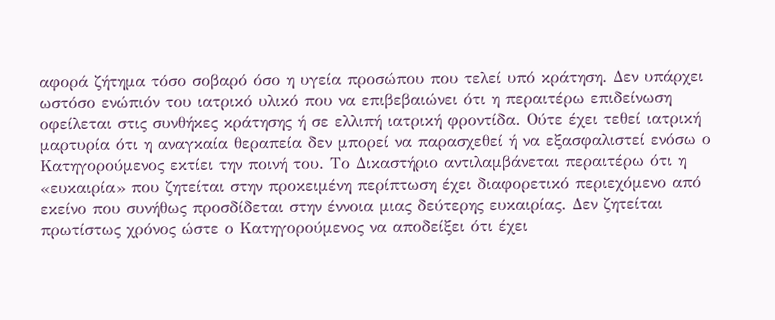αφορά ζήτημα τόσο σοβαρό όσο η υγεία προσώπου που τελεί υπό κράτηση. Δεν υπάρχει ωστόσο ενώπιόν του ιατρικό υλικό που να επιβεβαιώνει ότι η περαιτέρω επιδείνωση οφείλεται στις συνθήκες κράτησης ή σε ελλιπή ιατρική φροντίδα. Ούτε έχει τεθεί ιατρική μαρτυρία ότι η αναγκαία θεραπεία δεν μπορεί να παρασχεθεί ή να εξασφαλιστεί ενόσω ο Κατηγορούμενος εκτίει την ποινή του. Το Δικαστήριο αντιλαμβάνεται περαιτέρω ότι η «ευκαιρία» που ζητείται στην προκειμένη περίπτωση έχει διαφορετικό περιεχόμενο από εκείνο που συνήθως προσδίδεται στην έννοια μιας δεύτερης ευκαιρίας. Δεν ζητείται πρωτίστως χρόνος ώστε ο Κατηγορούμενος να αποδείξει ότι έχει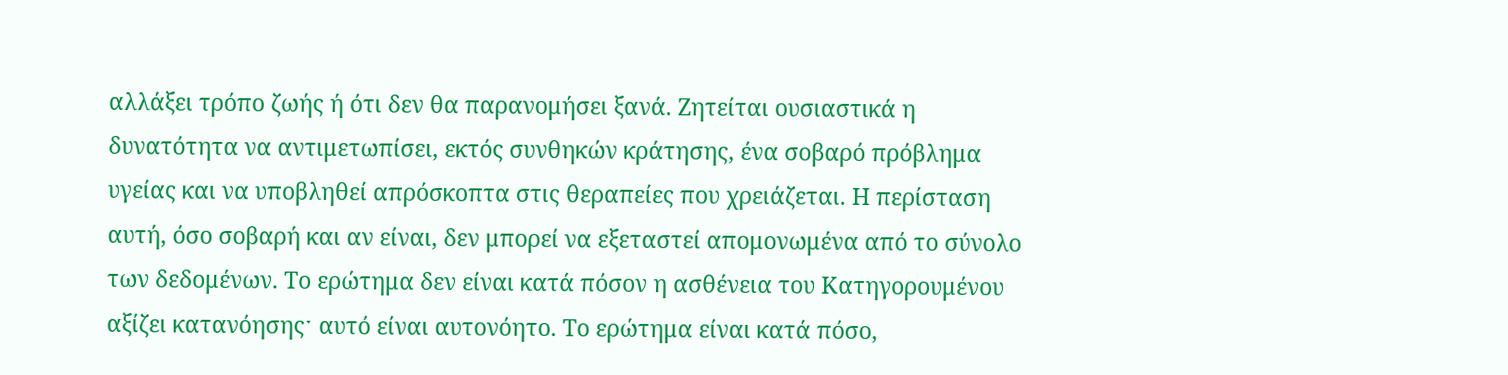αλλάξει τρόπο ζωής ή ότι δεν θα παρανομήσει ξανά. Ζητείται ουσιαστικά η δυνατότητα να αντιμετωπίσει, εκτός συνθηκών κράτησης, ένα σοβαρό πρόβλημα υγείας και να υποβληθεί απρόσκοπτα στις θεραπείες που χρειάζεται. Η περίσταση αυτή, όσο σοβαρή και αν είναι, δεν μπορεί να εξεταστεί απομονωμένα από το σύνολο των δεδομένων. Το ερώτημα δεν είναι κατά πόσον η ασθένεια του Κατηγορουμένου αξίζει κατανόησηςˑ αυτό είναι αυτονόητο. Το ερώτημα είναι κατά πόσο,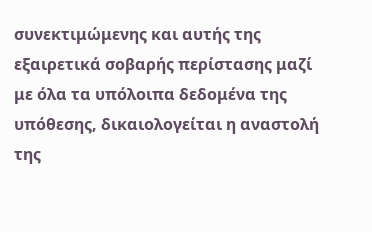συνεκτιμώμενης και αυτής της εξαιρετικά σοβαρής περίστασης μαζί με όλα τα υπόλοιπα δεδομένα της υπόθεσης, δικαιολογείται η αναστολή της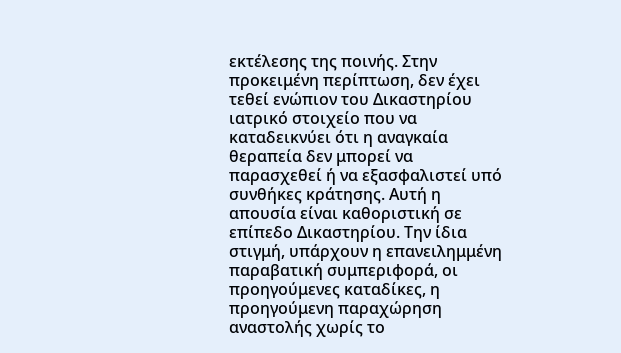εκτέλεσης της ποινής. Στην προκειμένη περίπτωση, δεν έχει τεθεί ενώπιον του Δικαστηρίου ιατρικό στοιχείο που να καταδεικνύει ότι η αναγκαία θεραπεία δεν μπορεί να παρασχεθεί ή να εξασφαλιστεί υπό συνθήκες κράτησης. Αυτή η απουσία είναι καθοριστική σε επίπεδο Δικαστηρίου. Την ίδια στιγμή, υπάρχουν η επανειλημμένη παραβατική συμπεριφορά, οι προηγούμενες καταδίκες, η προηγούμενη παραχώρηση αναστολής χωρίς το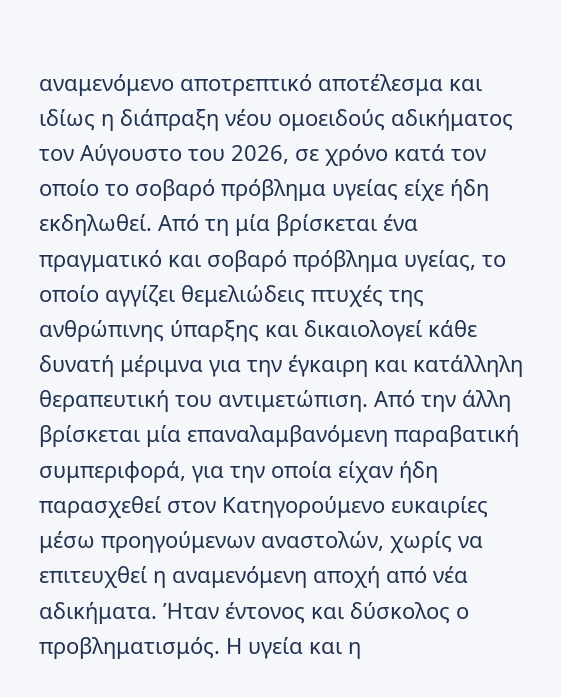αναμενόμενο αποτρεπτικό αποτέλεσμα και ιδίως η διάπραξη νέου ομοειδούς αδικήματος τον Αύγουστο του 2026, σε χρόνο κατά τον οποίο το σοβαρό πρόβλημα υγείας είχε ήδη εκδηλωθεί. Από τη μία βρίσκεται ένα πραγματικό και σοβαρό πρόβλημα υγείας, το οποίο αγγίζει θεμελιώδεις πτυχές της ανθρώπινης ύπαρξης και δικαιολογεί κάθε δυνατή μέριμνα για την έγκαιρη και κατάλληλη θεραπευτική του αντιμετώπιση. Από την άλλη βρίσκεται μία επαναλαμβανόμενη παραβατική συμπεριφορά, για την οποία είχαν ήδη παρασχεθεί στον Κατηγορούμενο ευκαιρίες μέσω προηγούμενων αναστολών, χωρίς να επιτευχθεί η αναμενόμενη αποχή από νέα αδικήματα. Ήταν έντονος και δύσκολος ο προβληματισμός. Η υγεία και η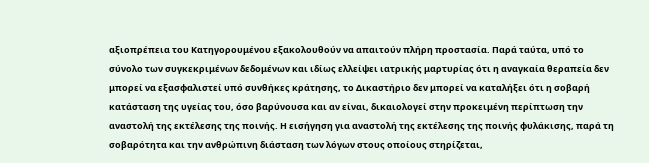αξιοπρέπεια του Κατηγορουμένου εξακολουθούν να απαιτούν πλήρη προστασία. Παρά ταύτα, υπό το σύνολο των συγκεκριμένων δεδομένων και ιδίως ελλείψει ιατρικής μαρτυρίας ότι η αναγκαία θεραπεία δεν μπορεί να εξασφαλιστεί υπό συνθήκες κράτησης, το Δικαστήριο δεν μπορεί να καταλήξει ότι η σοβαρή κατάσταση της υγείας του, όσο βαρύνουσα και αν είναι, δικαιολογεί στην προκειμένη περίπτωση την αναστολή της εκτέλεσης της ποινής. Η εισήγηση για αναστολή της εκτέλεσης της ποινής φυλάκισης, παρά τη σοβαρότητα και την ανθρώπινη διάσταση των λόγων στους οποίους στηρίζεται,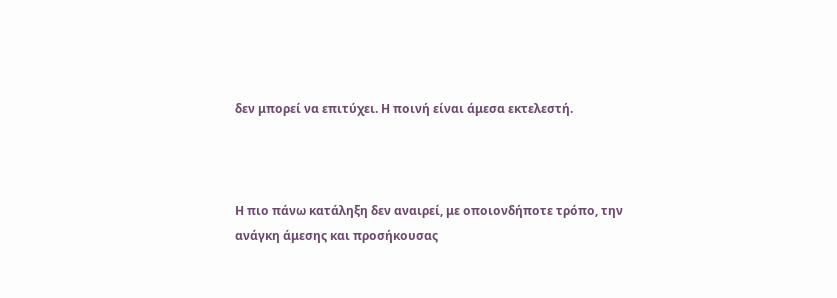δεν μπορεί να επιτύχει. Η ποινή είναι άμεσα εκτελεστή.



Η πιο πάνω κατάληξη δεν αναιρεί, με οποιονδήποτε τρόπο, την ανάγκη άμεσης και προσήκουσας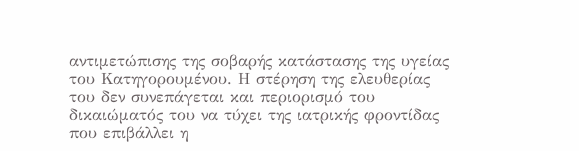αντιμετώπισης της σοβαρής κατάστασης της υγείας του Κατηγορουμένου. Η στέρηση της ελευθερίας του δεν συνεπάγεται και περιορισμό του δικαιώματός του να τύχει της ιατρικής φροντίδας που επιβάλλει η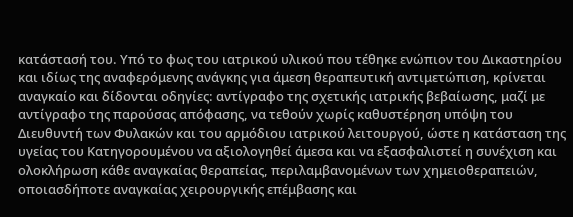κατάστασή του. Υπό το φως του ιατρικού υλικού που τέθηκε ενώπιον του Δικαστηρίου και ιδίως της αναφερόμενης ανάγκης για άμεση θεραπευτική αντιμετώπιση, κρίνεται αναγκαίο και δίδονται οδηγίες: αντίγραφο της σχετικής ιατρικής βεβαίωσης, μαζί με αντίγραφο της παρούσας απόφασης, να τεθούν χωρίς καθυστέρηση υπόψη του Διευθυντή των Φυλακών και του αρμόδιου ιατρικού λειτουργού, ώστε η κατάσταση της υγείας του Κατηγορουμένου να αξιολογηθεί άμεσα και να εξασφαλιστεί η συνέχιση και ολοκλήρωση κάθε αναγκαίας θεραπείας, περιλαμβανομένων των χημειοθεραπειών, οποιασδήποτε αναγκαίας χειρουργικής επέμβασης και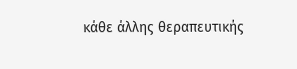κάθε άλλης θεραπευτικής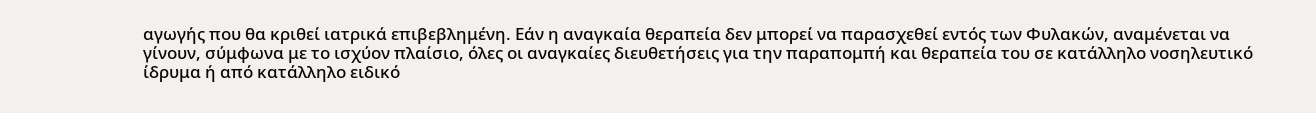αγωγής που θα κριθεί ιατρικά επιβεβλημένη. Εάν η αναγκαία θεραπεία δεν μπορεί να παρασχεθεί εντός των Φυλακών, αναμένεται να γίνουν, σύμφωνα με το ισχύον πλαίσιο, όλες οι αναγκαίες διευθετήσεις για την παραπομπή και θεραπεία του σε κατάλληλο νοσηλευτικό ίδρυμα ή από κατάλληλο ειδικό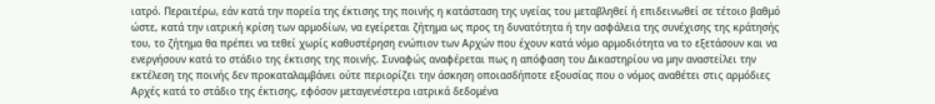ιατρό. Περαιτέρω, εάν κατά την πορεία της έκτισης της ποινής η κατάσταση της υγείας του μεταβληθεί ή επιδεινωθεί σε τέτοιο βαθμό ώστε, κατά την ιατρική κρίση των αρμοδίων, να εγείρεται ζήτημα ως προς τη δυνατότητα ή την ασφάλεια της συνέχισης της κράτησής του, το ζήτημα θα πρέπει να τεθεί χωρίς καθυστέρηση ενώπιον των Αρχών που έχουν κατά νόμο αρμοδιότητα να το εξετάσουν και να ενεργήσουν κατά το στάδιο της έκτισης της ποινής. Συναφώς αναφέρεται πως η απόφαση του Δικαστηρίου να μην αναστείλει την εκτέλεση της ποινής δεν προκαταλαμβάνει ούτε περιορίζει την άσκηση οποιασδήποτε εξουσίας που ο νόμος αναθέτει στις αρμόδιες Αρχές κατά το στάδιο της έκτισης, εφόσον μεταγενέστερα ιατρικά δεδομένα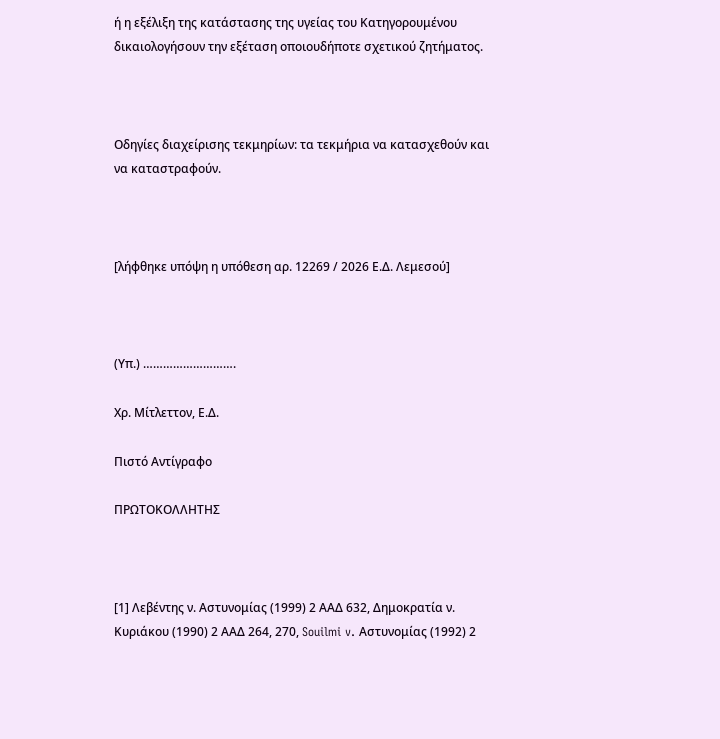ή η εξέλιξη της κατάστασης της υγείας του Κατηγορουμένου δικαιολογήσουν την εξέταση οποιουδήποτε σχετικού ζητήματος.



Οδηγίες διαχείρισης τεκμηρίων: τα τεκμήρια να κατασχεθούν και να καταστραφούν.



[λήφθηκε υπόψη η υπόθεση αρ. 12269 / 2026 Ε.Δ. Λεμεσού]



(Υπ.) ……………………….

Χρ. Μίτλεττον, Ε.Δ.

Πιστό Αντίγραφο

ΠΡΩΤΟΚΟΛΛΗΤΗΣ



[1] Λεβέντης ν. Αστυνομίας (1999) 2 ΑΑΔ 632, Δημοκρατία ν. Κυριάκου (1990) 2 ΑΑΔ 264, 270, Souilmi v. Αστυνομίας (1992) 2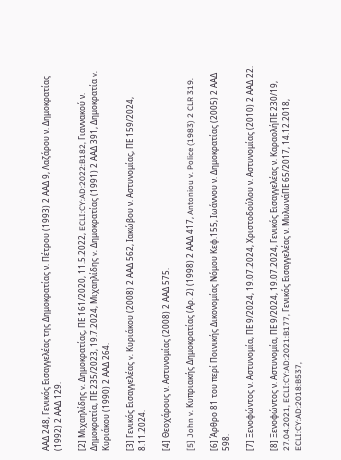ΑΑΔ 248, Γενικός Εισαγγελέας της Δημοκρατίας ν. Πέτρου (1993) 2 ΑΑΔ 9, Λαζάρου ν. Δημοκρατίας (1992) 2 ΑΑΔ 129.

[2] Μιχαηλίδης v. Δημοκρατίας, ΠΕ 161/2020, 11.5.2022, ECLI:CY:AD:2022:B182, Γιαννακού ν. Δημοκρατία, ΠΕ 235/2023, 19.7.2024, Μιχαηλίδης v. Δημοκρατίας (1991) 2 ΑΑΔ 391, Δημοκρατία v. Κυριάκου (1990) 2 ΑΑΔ 264.

[3] Γενικός Εισαγγελέας v. Κυριάκου (2008) 2 ΑΑΔ 562, Ιακώβου ν. Αστυνομίας, ΠΕ 159/2024, 8.11.2024.

[4] Θεοχάρους ν. Αστυνομίας (2008) 2 ΑΑΔ 575.

[5] John v. Κυπριακής Δημοκρατίας (Αρ. 2) (1998) 2 ΑΑΔ 417, Antoniou v. Police (1983) 2 CLR 319.

[6] Άρθρο 81 του περί Ποινικής Δικονομίας Νόμου Κεφ.155, Ιωάννου ν. Δημοκρατίας (2005) 2 ΑΑΔ 598.

[7] Ξενοφώντος ν. Αστυνομία, ΠΕ 9/2024, 19.07.2024, Χριστοδούλου ν. Αστυνομίας (2010) 2 ΑΑΔ 22.

[8] Ξενοφώντος ν. Αστυνομία, ΠΕ 9/2024, 19.07.2024, Γενικός Εισαγγελέας ν. ΚαραολήΠΕ 230/19, 27.04.2021, ECLI:CY:AD:2021:B177, Γενικός Εισαγγελέας ν. ΜυλωνάΠΕ 65/2017, 14.12.2018, ECLI:CY:AD:2018:B537,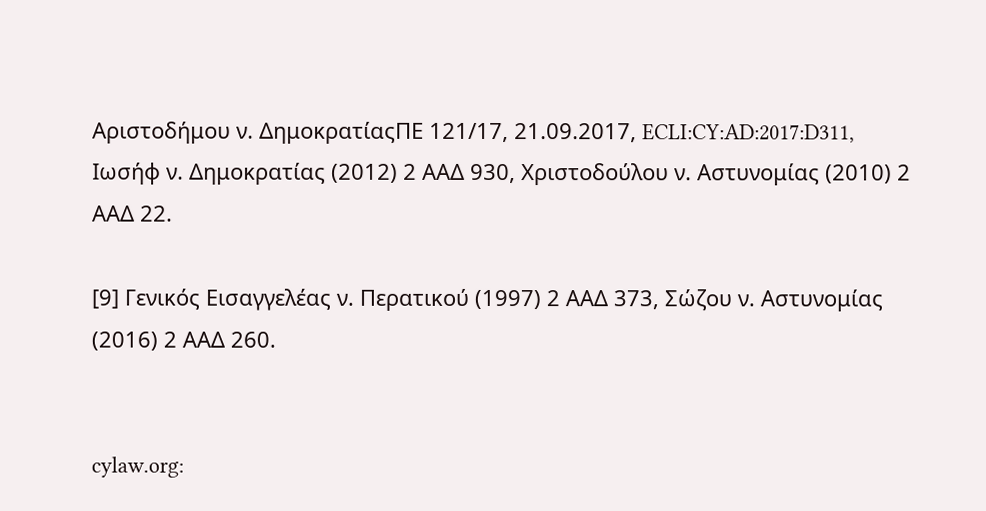Αριστοδήμου ν. ΔημοκρατίαςΠΕ 121/17, 21.09.2017, ECLI:CY:AD:2017:D311, Ιωσήφ ν. Δημοκρατίας (2012) 2 ΑΑΔ 930, Χριστοδούλου ν. Αστυνομίας (2010) 2 ΑΑΔ 22.

[9] Γενικός Εισαγγελέας ν. Περατικού (1997) 2 ΑΑΔ 373, Σώζου ν. Αστυνομίας (2016) 2 ΑΑΔ 260.


cylaw.org: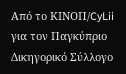Από το ΚΙΝOΠ/CyLii για τον Παγκύπριο Δικηγορικό Σύλλογο